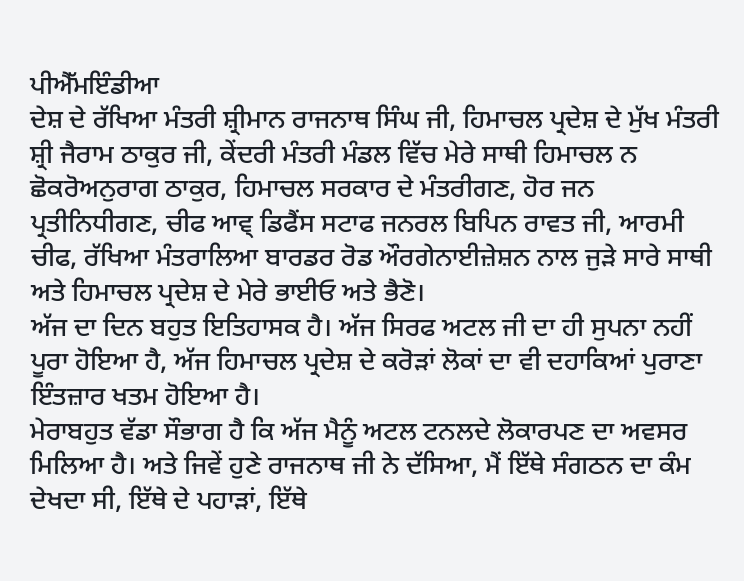ਪੀਐੱਮਇੰਡੀਆ
ਦੇਸ਼ ਦੇ ਰੱਖਿਆ ਮੰਤਰੀ ਸ਼੍ਰੀਮਾਨ ਰਾਜਨਾਥ ਸਿੰਘ ਜੀ, ਹਿਮਾਚਲ ਪ੍ਰਦੇਸ਼ ਦੇ ਮੁੱਖ ਮੰਤਰੀ ਸ਼੍ਰੀ ਜੈਰਾਮ ਠਾਕੁਰ ਜੀ, ਕੇਂਦਰੀ ਮੰਤਰੀ ਮੰਡਲ ਵਿੱਚ ਮੇਰੇ ਸਾਥੀ ਹਿਮਾਚਲ ਨ ਛੋਕਰੋਅਨੁਰਾਗ ਠਾਕੁਰ, ਹਿਮਾਚਲ ਸਰਕਾਰ ਦੇ ਮੰਤਰੀਗਣ, ਹੋਰ ਜਨ ਪ੍ਰਤੀਨਿਧੀਗਣ, ਚੀਫ ਆਵ੍ ਡਿਫੈਂਸ ਸਟਾਫ ਜਨਰਲ ਬਿਪਿਨ ਰਾਵਤ ਜੀ, ਆਰਮੀ ਚੀਫ, ਰੱਖਿਆ ਮੰਤਰਾਲਿਆ ਬਾਰਡਰ ਰੋਡ ਔਰਗੇਨਾਈਜ਼ੇਸ਼ਨ ਨਾਲ ਜੁੜੇ ਸਾਰੇ ਸਾਥੀ ਅਤੇ ਹਿਮਾਚਲ ਪ੍ਰਦੇਸ਼ ਦੇ ਮੇਰੇ ਭਾਈਓ ਅਤੇ ਭੈਣੋ।
ਅੱਜ ਦਾ ਦਿਨ ਬਹੁਤ ਇਤਿਹਾਸਕ ਹੈ। ਅੱਜ ਸਿਰਫ ਅਟਲ ਜੀ ਦਾ ਹੀ ਸੁਪਨਾ ਨਹੀਂ ਪੂਰਾ ਹੋਇਆ ਹੈ, ਅੱਜ ਹਿਮਾਚਲ ਪ੍ਰਦੇਸ਼ ਦੇ ਕਰੋੜਾਂ ਲੋਕਾਂ ਦਾ ਵੀ ਦਹਾਕਿਆਂ ਪੁਰਾਣਾ ਇੰਤਜ਼ਾਰ ਖਤਮ ਹੋਇਆ ਹੈ।
ਮੇਰਾਬਹੁਤ ਵੱਡਾ ਸੌਭਾਗ ਹੈ ਕਿ ਅੱਜ ਮੈਨੂੰ ਅਟਲ ਟਨਲਦੇ ਲੋਕਾਰਪਣ ਦਾ ਅਵਸਰ ਮਿਲਿਆ ਹੈ। ਅਤੇ ਜਿਵੇਂ ਹੁਣੇ ਰਾਜਨਾਥ ਜੀ ਨੇ ਦੱਸਿਆ, ਮੈਂ ਇੱਥੇ ਸੰਗਠਨ ਦਾ ਕੰਮ ਦੇਖਦਾ ਸੀ, ਇੱਥੇ ਦੇ ਪਹਾੜਾਂ, ਇੱਥੇ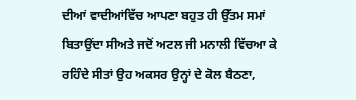ਦੀਆਂ ਵਾਦੀਆਂਵਿੱਚ ਆਪਣਾ ਬਹੁਤ ਹੀ ਉੱਤਮ ਸਮਾਂ ਬਿਤਾਉਂਦਾ ਸੀਅਤੇ ਜਦੋਂ ਅਟਲ ਜੀ ਮਨਾਲੀ ਵਿੱਚਆ ਕੇ ਰਹਿੰਦੇ ਸੀਤਾਂ ਉਹ ਅਕਸਰ ਉਨ੍ਹਾਂ ਦੇ ਕੋਲ ਬੈਠਣਾ,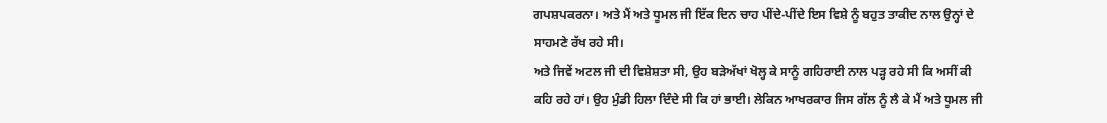ਗਪਸ਼ਪਕਰਨਾ। ਅਤੇ ਮੈਂ ਅਤੇ ਧੂਮਲ ਜੀ ਇੱਕ ਦਿਨ ਚਾਹ ਪੀਂਦੇ-ਪੀਂਦੇ ਇਸ ਵਿਸ਼ੇ ਨੂੰ ਬਹੁਤ ਤਾਕੀਦ ਨਾਲ ਉਨ੍ਹਾਂ ਦੇ ਸਾਹਮਣੇ ਰੱਖ ਰਹੇ ਸੀ।
ਅਤੇ ਜਿਵੇਂ ਅਟਲ ਜੀ ਦੀ ਵਿਸ਼ੇਸ਼ਤਾ ਸੀ, ਉਹ ਬੜੇਅੱਖਾਂ ਖੋਲ੍ਹ ਕੇ ਸਾਨੂੰ ਗਹਿਰਾਈ ਨਾਲ ਪੜ੍ਹ ਰਹੇ ਸੀ ਕਿ ਅਸੀਂ ਕੀ ਕਹਿ ਰਹੇ ਹਾਂ। ਉਹ ਮੁੰਡੀ ਹਿਲਾ ਦਿੰਦੇ ਸੀ ਕਿ ਹਾਂ ਭਾਈ। ਲੇਕਿਨ ਆਖਰਕਾਰ ਜਿਸ ਗੱਲ ਨੂੰ ਲੈ ਕੇ ਮੈਂ ਅਤੇ ਧੂਮਲ ਜੀ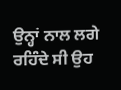ਉਨ੍ਹਾਂ ਨਾਲ ਲਗੇ ਰਹਿੰਦੇ ਸੀ ਉਹ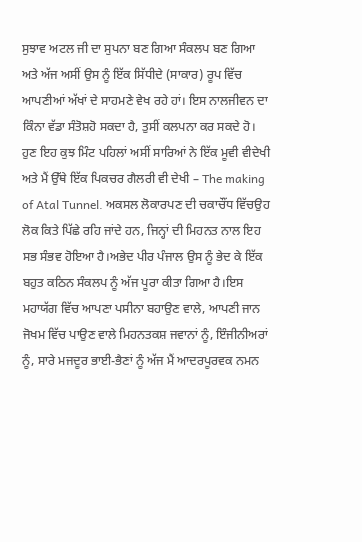ਸੁਝਾਵ ਅਟਲ ਜੀ ਦਾ ਸੁਪਨਾ ਬਣ ਗਿਆ ਸੰਕਲਪ ਬਣ ਗਿਆ ਅਤੇ ਅੱਜ ਅਸੀਂ ਉਸ ਨੂੰ ਇੱਕ ਸਿੱਧੀਦੇ (ਸਾਕਾਰ) ਰੂਪ ਵਿੱਚ ਆਪਣੀਆਂ ਅੱਖਾਂ ਦੇ ਸਾਹਮਣੇ ਵੇਖ ਰਹੇ ਹਾਂ। ਇਸ ਨਾਲਜੀਵਨ ਦਾ ਕਿੰਨਾ ਵੱਡਾ ਸੰਤੋਸ਼ਹੋ ਸਕਦਾ ਹੈ, ਤੁਸੀਂ ਕਲਪਨਾ ਕਰ ਸਕਦੇ ਹੋ।
ਹੁਣ ਇਹ ਕੁਝ ਮਿੰਟ ਪਹਿਲਾਂ ਅਸੀਂ ਸਾਰਿਆਂ ਨੇ ਇੱਕ ਮੂਵੀ ਵੀਦੇਖੀ ਅਤੇ ਮੈਂ ਉੱਥੇ ਇੱਕ ਪਿਕਚਰ ਗੈਲਰੀ ਵੀ ਦੇਖੀ – The making of Atal Tunnel. ਅਕਸਲ ਲੋਕਾਰਪਣ ਦੀ ਚਕਾਚੌਂਧ ਵਿੱਚਉਹ ਲੋਕ ਕਿਤੇ ਪਿੱਛੇ ਰਹਿ ਜਾਂਦੇ ਹਨ, ਜਿਨ੍ਹਾਂ ਦੀ ਮਿਹਨਤ ਨਾਲ ਇਹ ਸਭ ਸੰਭਵ ਹੋਇਆ ਹੈ।ਅਭੇਦ ਪੀਰ ਪੰਜਾਲ ਉਸ ਨੂੰ ਭੇਦ ਕੇ ਇੱਕ ਬਹੁਤ ਕਠਿਨ ਸੰਕਲਪ ਨੂੰ ਅੱਜ ਪੂਰਾ ਕੀਤਾ ਗਿਆ ਹੈ।ਇਸ ਮਹਾਯੱਗ ਵਿੱਚ ਆਪਣਾ ਪਸੀਨਾ ਬਹਾਉਣ ਵਾਲੇ, ਆਪਣੀ ਜਾਨ ਜੋਖਮ ਵਿੱਚ ਪਾਉਣ ਵਾਲੇ ਮਿਹਨਤਕਸ਼ ਜਵਾਨਾਂ ਨੂੰ, ਇੰਜੀਨੀਅਰਾਂ ਨੂੰ, ਸਾਰੇ ਮਜਦੂਰ ਭਾਈ-ਭੈਣਾਂ ਨੂੰ ਅੱਜ ਮੈਂ ਆਦਰਪੂਰਵਕ ਨਮਨ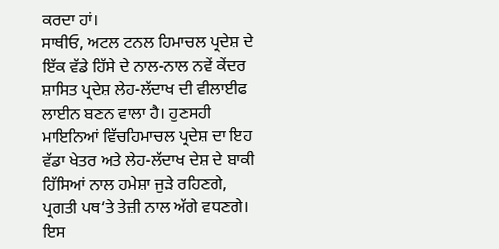ਕਰਦਾ ਹਾਂ।
ਸਾਥੀਓ, ਅਟਲ ਟਨਲ ਹਿਮਾਚਲ ਪ੍ਰਦੇਸ਼ ਦੇ ਇੱਕ ਵੱਡੇ ਹਿੱਸੇ ਦੇ ਨਾਲ-ਨਾਲ ਨਵੇਂ ਕੇਂਦਰ ਸ਼ਾਸਿਤ ਪ੍ਰਦੇਸ਼ ਲੇਹ-ਲੱਦਾਖ ਦੀ ਵੀਲਾਈਫ ਲਾਈਨ ਬਣਨ ਵਾਲਾ ਹੈ। ਹੁਣਸਹੀ ਮਾਇਨਿਆਂ ਵਿੱਚਹਿਮਾਚਲ ਪ੍ਰਦੇਸ਼ ਦਾ ਇਹ ਵੱਡਾ ਖੇਤਰ ਅਤੇ ਲੇਹ-ਲੱਦਾਖ ਦੇਸ਼ ਦੇ ਬਾਕੀ ਹਿੱਸਿਆਂ ਨਾਲ ਹਮੇਸ਼ਾ ਜੁੜੇ ਰਹਿਣਗੇ, ਪ੍ਰਗਤੀ ਪਥ‘ਤੇ ਤੇਜ਼ੀ ਨਾਲ ਅੱਗੇ ਵਧਣਗੇ।
ਇਸ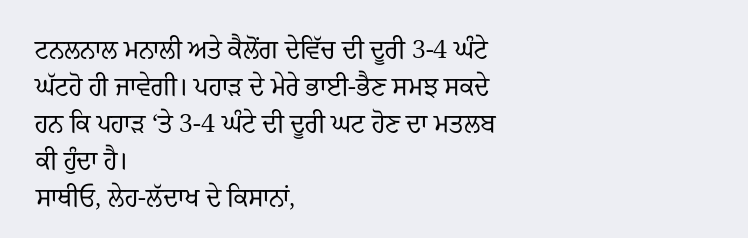ਟਨਲਨਾਲ ਮਨਾਲੀ ਅਤੇ ਕੈਲੋਂਗ ਦੇਵਿੱਚ ਦੀ ਦੂਰੀ 3-4 ਘੰਟੇ ਘੱਟਹੋ ਹੀ ਜਾਵੇਗੀ। ਪਹਾੜ ਦੇ ਮੇਰੇ ਭਾਈ-ਭੈਣ ਸਮਝ ਸਕਦੇ ਹਨ ਕਿ ਪਹਾੜ ‘ਤੇ 3-4 ਘੰਟੇ ਦੀ ਦੂਰੀ ਘਟ ਹੋਣ ਦਾ ਮਤਲਬ ਕੀ ਹੁੰਦਾ ਹੈ।
ਸਾਥੀਓ, ਲੇਹ-ਲੱਦਾਖ ਦੇ ਕਿਸਾਨਾਂ,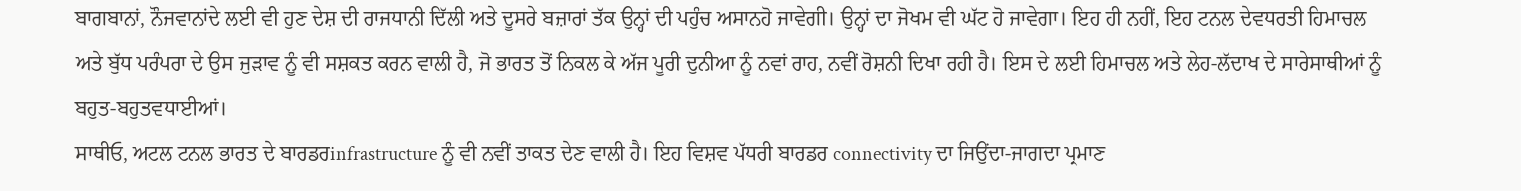ਬਾਗਬਾਨਾਂ, ਨੌਜਵਾਨਾਂਦੇ ਲਈ ਵੀ ਹੁਣ ਦੇਸ਼ ਦੀ ਰਾਜਧਾਨੀ ਦਿੱਲੀ ਅਤੇ ਦੂਸਰੇ ਬਜ਼ਾਰਾਂ ਤੱਕ ਉਨ੍ਹਾਂ ਦੀ ਪਹੁੰਚ ਅਸਾਨਹੋ ਜਾਵੇਗੀ। ਉਨ੍ਹਾਂ ਦਾ ਜੋਖਮ ਵੀ ਘੱਟ ਹੋ ਜਾਵੇਗਾ। ਇਹ ਹੀ ਨਹੀਂ, ਇਹ ਟਨਲ ਦੇਵਧਰਤੀ ਹਿਮਾਚਲ ਅਤੇ ਬੁੱਧ ਪਰੰਪਰਾ ਦੇ ਉਸ ਜੁੜਾਵ ਨੂੰ ਵੀ ਸਸ਼ਕਤ ਕਰਨ ਵਾਲੀ ਹੈ, ਜੋ ਭਾਰਤ ਤੋਂ ਨਿਕਲ ਕੇ ਅੱਜ ਪੂਰੀ ਦੁਨੀਆ ਨੂੰ ਨਵਾਂ ਰਾਹ, ਨਵੀਂ ਰੋਸ਼ਨੀ ਦਿਖਾ ਰਹੀ ਹੈ। ਇਸ ਦੇ ਲਈ ਹਿਮਾਚਲ ਅਤੇ ਲੇਹ-ਲੱਦਾਖ ਦੇ ਸਾਰੇਸਾਥੀਆਂ ਨੂੰ ਬਹੁਤ-ਬਹੁਤਵਧਾਈਆਂ।
ਸਾਥੀਓ, ਅਟਲ ਟਨਲ ਭਾਰਤ ਦੇ ਬਾਰਡਰinfrastructure ਨੂੰ ਵੀ ਨਵੀਂ ਤਾਕਤ ਦੇਣ ਵਾਲੀ ਹੈ। ਇਹ ਵਿਸ਼ਵ ਪੱਧਰੀ ਬਾਰਡਰ connectivity ਦਾ ਜਿਉਂਦਾ-ਜਾਗਦਾ ਪ੍ਰਮਾਣ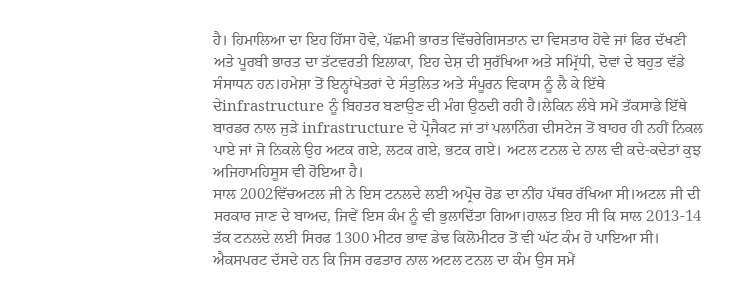ਹੈ। ਹਿਮਾਲਿਆ ਦਾ ਇਹ ਹਿੱਸਾ ਹੋਵੇ, ਪੱਛਮੀ ਭਾਰਤ ਵਿੱਚਰੇਗਿਸਤਾਨ ਦਾ ਵਿਸਤਾਰ ਹੋਵੇ ਜਾਂ ਫਿਰ ਦੱਖਣੀ ਅਤੇ ਪੂਰਬੀ ਭਾਰਤ ਦਾ ਤੱਟਵਰਤੀ ਇਲਾਕਾ, ਇਹ ਦੇਸ਼ ਦੀ ਸੁਰੱਖਿਆ ਅਤੇ ਸਮ੍ਰਿੱਧੀ, ਦੋਵਾਂ ਦੇ ਬਹੁਤ ਵੱਡੇ ਸੰਸਾਧਨ ਹਨ।ਹਮੇਸ਼ਾ ਤੋਂ ਇਨ੍ਹਾਂਖੇਤਰਾਂ ਦੇ ਸੰਤੁਲਿਤ ਅਤੇ ਸੰਪੂਰਨ ਵਿਕਾਸ ਨੂੰ ਲੈ ਕੇ ਇੱਥੇ ਦੇinfrastructure ਨੂੰ ਬਿਹਤਰ ਬਣਾਉਣ ਦੀ ਮੰਗ ਉਠਦੀ ਰਹੀ ਹੈ।ਲੇਕਿਨ ਲੰਬੇ ਸਮੇਂ ਤੱਕਸਾਡੇ ਇੱਥੇ ਬਾਰਡਰ ਨਾਲ ਜੁੜੇ infrastructure ਦੇ ਪ੍ਰੋਜੈਕਟ ਜਾਂ ਤਾਂ ਪਲਾਨਿੰਗ ਦੀਸਟੇਜ ਤੋਂ ਬਾਹਰ ਹੀ ਨਹੀਂ ਨਿਕਲ ਪਾਏ ਜਾਂ ਜੋ ਨਿਕਲੇ ਉਹ ਅਟਕ ਗਏ, ਲਟਕ ਗਏ, ਭਟਕ ਗਏ। ਅਟਲ ਟਨਲ ਦੇ ਨਾਲ ਵੀ ਕਦੇ-ਕਦੇਤਾਂ ਕੁਝ ਅਜਿਹਾਮਹਿਸੂਸ ਵੀ ਹੋਇਆ ਹੈ।
ਸਾਲ 2002ਵਿੱਚਅਟਲ ਜੀ ਨੇ ਇਸ ਟਨਲਦੇ ਲਈ ਅਪ੍ਰੋਚ ਰੋਡ ਦਾ ਨੀਂਹ ਪੱਥਰ ਰੱਖਿਆ ਸੀ।ਅਟਲ ਜੀ ਦੀ ਸਰਕਾਰ ਜਾਣ ਦੇ ਬਾਅਦ, ਜਿਵੇਂ ਇਸ ਕੰਮ ਨੂੰ ਵੀ ਭੁਲਾਦਿੱਤਾ ਗਿਆ।ਹਾਲਤ ਇਹ ਸੀ ਕਿ ਸਾਲ 2013-14 ਤੱਕ ਟਨਲਦੇ ਲਈ ਸਿਰਫ 1300 ਮੀਟਰ ਭਾਵ ਡੇਢ ਕਿਲੋਮੀਟਰ ਤੋਂ ਵੀ ਘੱਟ ਕੰਮ ਹੋ ਪਾਇਆ ਸੀ।
ਐਕਸਪਰਟ ਦੱਸਦੇ ਹਨ ਕਿ ਜਿਸ ਰਫਤਾਰ ਨਾਲ ਅਟਲ ਟਨਲ ਦਾ ਕੰਮ ਉਸ ਸਮੇਂ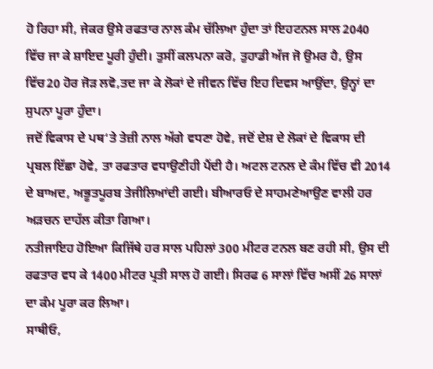ਹੋ ਰਿਹਾ ਸੀ, ਜੇਕਰ ਉਸੇ ਰਫਤਾਰ ਨਾਲ ਕੰਮ ਚੱਲਿਆ ਹੁੰਦਾ ਤਾਂ ਇਹਟਨਲ ਸਾਲ 2040 ਵਿੱਚ ਜਾ ਕੇ ਸ਼ਾਇਦ ਪੂਰੀ ਹੁੰਦੀ। ਤੁਸੀਂ ਕਲਪਨਾ ਕਰੋ, ਤੁਹਾਡੀ ਅੱਜ ਜੋ ਉਮਰ ਹੈ, ਉਸ ਵਿੱਚ20 ਹੋਰ ਜੋੜ ਲਵੋ,ਤਦ ਜਾ ਕੇ ਲੋਕਾਂ ਦੇ ਜੀਵਨ ਵਿੱਚ ਇਹ ਦਿਵਸ ਆਉਂਦਾ, ਉਨ੍ਹਾਂ ਦਾ ਸੁਪਨਾ ਪੂਰਾ ਹੁੰਦਾ।
ਜਦੋਂ ਵਿਕਾਸ ਦੇ ਪਥ‘ਤੇ ਤੇਜ਼ੀ ਨਾਲ ਅੱਗੇ ਵਧਣਾ ਹੋਵੇ, ਜਦੋਂ ਦੇਸ਼ ਦੇ ਲੋਕਾਂ ਦੇ ਵਿਕਾਸ ਦੀ ਪ੍ਰਬਲ ਇੱਛਾ ਹੋਵੇ, ਤਾ ਰਫਤਾਰ ਵਧਾਉਣੀਹੀ ਪੈਂਦੀ ਹੈ। ਅਟਲ ਟਨਲ ਦੇ ਕੰਮ ਵਿੱਚ ਵੀ 2014 ਦੇ ਬਾਅਦ, ਅਭੂਤਪੂਰਬ ਤੇਜੀਲਿਆਂਦੀ ਗਈ। ਬੀਆਰਓ ਦੇ ਸਾਹਮਣੇਆਉਣ ਵਾਲੀ ਹਰ ਅੜਚਨ ਦਾਹੱਲ ਕੀਤਾ ਗਿਆ।
ਨਤੀਜਾਇਹ ਹੋਇਆ ਕਿਜਿੱਥੇ ਹਰ ਸਾਲ ਪਹਿਲਾਂ 300 ਮੀਟਰ ਟਨਲ ਬਣ ਰਹੀ ਸੀ, ਉਸ ਦੀ ਰਫਤਾਰ ਵਧ ਕੇ 1400 ਮੀਟਰ ਪ੍ਰਤੀ ਸਾਲ ਹੋ ਗਈ। ਸਿਰਫ 6 ਸਾਲਾਂ ਵਿੱਚ ਅਸੀਂ 26 ਸਾਲਾਂ ਦਾ ਕੰਮ ਪੂਰਾ ਕਰ ਲਿਆ।
ਸਾਥੀਓ,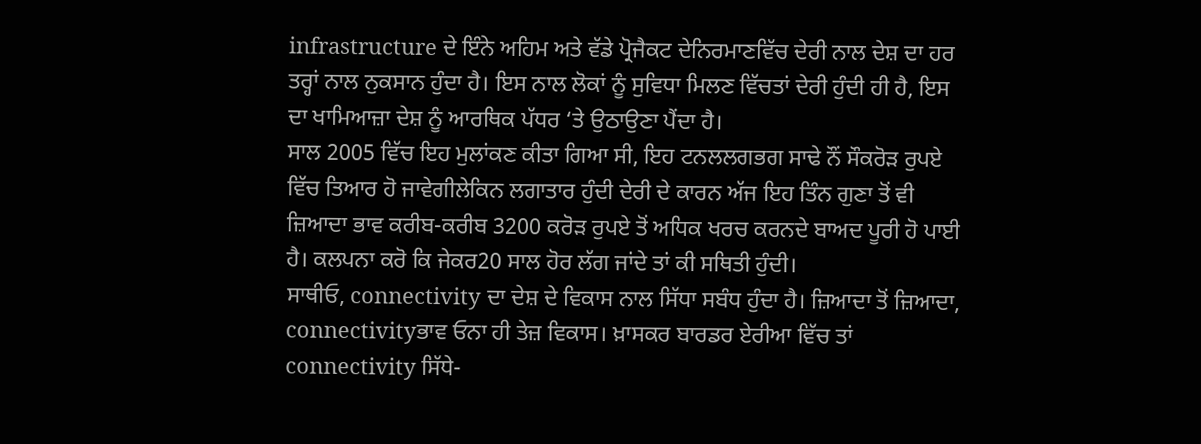infrastructure ਦੇ ਇੰਨੇ ਅਹਿਮ ਅਤੇ ਵੱਡੇ ਪ੍ਰੋਜੈਕਟ ਦੇਨਿਰਮਾਣਵਿੱਚ ਦੇਰੀ ਨਾਲ ਦੇਸ਼ ਦਾ ਹਰ ਤਰ੍ਹਾਂ ਨਾਲ ਨੁਕਸਾਨ ਹੁੰਦਾ ਹੈ। ਇਸ ਨਾਲ ਲੋਕਾਂ ਨੂੰ ਸੁਵਿਧਾ ਮਿਲਣ ਵਿੱਚਤਾਂ ਦੇਰੀ ਹੁੰਦੀ ਹੀ ਹੈ, ਇਸ ਦਾ ਖਾਮਿਆਜ਼ਾ ਦੇਸ਼ ਨੂੰ ਆਰਥਿਕ ਪੱਧਰ ‘ਤੇ ਉਠਾਉਣਾ ਪੈਂਦਾ ਹੈ।
ਸਾਲ 2005 ਵਿੱਚ ਇਹ ਮੁਲਾਂਕਣ ਕੀਤਾ ਗਿਆ ਸੀ, ਇਹ ਟਨਲਲਗਭਗ ਸਾਢੇ ਨੌਂ ਸੌਕਰੋੜ ਰੁਪਏ ਵਿੱਚ ਤਿਆਰ ਹੋ ਜਾਵੇਗੀਲੇਕਿਨ ਲਗਾਤਾਰ ਹੁੰਦੀ ਦੇਰੀ ਦੇ ਕਾਰਨ ਅੱਜ ਇਹ ਤਿੰਨ ਗੁਣਾ ਤੋਂ ਵੀ ਜ਼ਿਆਦਾ ਭਾਵ ਕਰੀਬ-ਕਰੀਬ 3200 ਕਰੋੜ ਰੁਪਏ ਤੋਂ ਅਧਿਕ ਖਰਚ ਕਰਨਦੇ ਬਾਅਦ ਪੂਰੀ ਹੋ ਪਾਈ ਹੈ। ਕਲਪਨਾ ਕਰੋ ਕਿ ਜੇਕਰ20 ਸਾਲ ਹੋਰ ਲੱਗ ਜਾਂਦੇ ਤਾਂ ਕੀ ਸਥਿਤੀ ਹੁੰਦੀ।
ਸਾਥੀਓ, connectivity ਦਾ ਦੇਸ਼ ਦੇ ਵਿਕਾਸ ਨਾਲ ਸਿੱਧਾ ਸਬੰਧ ਹੁੰਦਾ ਹੈ। ਜ਼ਿਆਦਾ ਤੋਂ ਜ਼ਿਆਦਾ, connectivityਭਾਵ ਓਨਾ ਹੀ ਤੇਜ਼ ਵਿਕਾਸ। ਖ਼ਾਸਕਰ ਬਾਰਡਰ ਏਰੀਆ ਵਿੱਚ ਤਾਂ connectivity ਸਿੱਧੇ-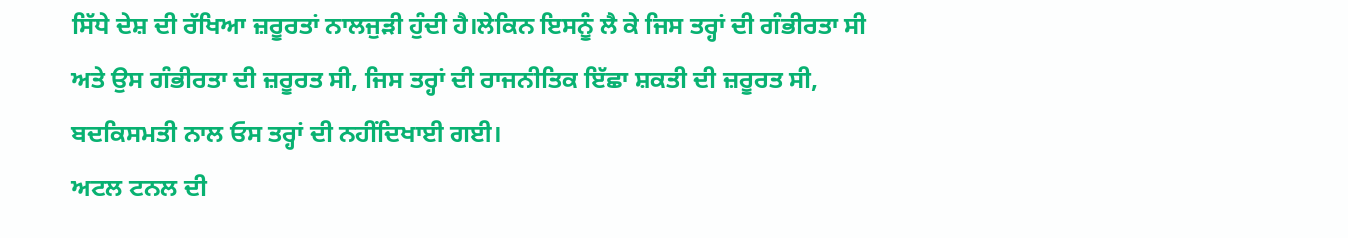ਸਿੱਧੇ ਦੇਸ਼ ਦੀ ਰੱਖਿਆ ਜ਼ਰੂਰਤਾਂ ਨਾਲਜੁੜੀ ਹੁੰਦੀ ਹੈ।ਲੇਕਿਨ ਇਸਨੂੰ ਲੈ ਕੇ ਜਿਸ ਤਰ੍ਹਾਂ ਦੀ ਗੰਭੀਰਤਾ ਸੀ ਅਤੇ ਉਸ ਗੰਭੀਰਤਾ ਦੀ ਜ਼ਰੂਰਤ ਸੀ, ਜਿਸ ਤਰ੍ਹਾਂ ਦੀ ਰਾਜਨੀਤਿਕ ਇੱਛਾ ਸ਼ਕਤੀ ਦੀ ਜ਼ਰੂਰਤ ਸੀ, ਬਦਕਿਸਮਤੀ ਨਾਲ ਓਸ ਤਰ੍ਹਾਂ ਦੀ ਨਹੀਂਦਿਖਾਈ ਗਈ।
ਅਟਲ ਟਨਲ ਦੀ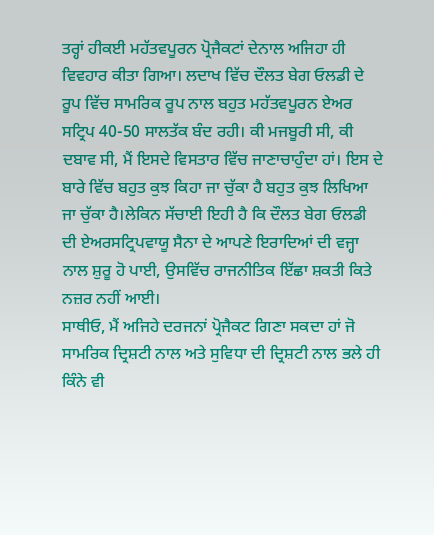ਤਰ੍ਹਾਂ ਹੀਕਈ ਮਹੱਤਵਪੂਰਨ ਪ੍ਰੋਜੈਕਟਾਂ ਦੇਨਾਲ ਅਜਿਹਾ ਹੀ ਵਿਵਹਾਰ ਕੀਤਾ ਗਿਆ। ਲਦਾਖ ਵਿੱਚ ਦੌਲਤ ਬੇਗ ਓਲਡੀ ਦੇ ਰੂਪ ਵਿੱਚ ਸਾਮਰਿਕ ਰੂਪ ਨਾਲ ਬਹੁਤ ਮਹੱਤਵਪੂਰਨ ਏਅਰ ਸਟ੍ਰਿਪ 40-50 ਸਾਲਤੱਕ ਬੰਦ ਰਹੀ। ਕੀ ਮਜਬੂਰੀ ਸੀ, ਕੀ ਦਬਾਵ ਸੀ, ਮੈਂ ਇਸਦੇ ਵਿਸਤਾਰ ਵਿੱਚ ਜਾਣਾਚਾਹੁੰਦਾ ਹਾਂ। ਇਸ ਦੇ ਬਾਰੇ ਵਿੱਚ ਬਹੁਤ ਕੁਝ ਕਿਹਾ ਜਾ ਚੁੱਕਾ ਹੈ ਬਹੁਤ ਕੁਝ ਲਿਖਿਆ ਜਾ ਚੁੱਕਾ ਹੈ।ਲੇਕਿਨ ਸੱਚਾਈ ਇਹੀ ਹੈ ਕਿ ਦੌਲਤ ਬੇਗ ਓਲਡੀ ਦੀ ਏਅਰਸਟ੍ਰਿਪਵਾਯੂ ਸੈਨਾ ਦੇ ਆਪਣੇ ਇਰਾਦਿਆਂ ਦੀ ਵਜ੍ਹਾ ਨਾਲ ਸ਼ੁਰੂ ਹੋ ਪਾਈ, ਉਸਵਿੱਚ ਰਾਜਨੀਤਿਕ ਇੱਛਾ ਸ਼ਕਤੀ ਕਿਤੇ ਨਜ਼ਰ ਨਹੀਂ ਆਈ।
ਸਾਥੀਓ, ਮੈਂ ਅਜਿਹੇ ਦਰਜਨਾਂ ਪ੍ਰੋਜੈਕਟ ਗਿਣਾ ਸਕਦਾ ਹਾਂ ਜੋ ਸਾਮਰਿਕ ਦ੍ਰਿਸ਼ਟੀ ਨਾਲ ਅਤੇ ਸੁਵਿਧਾ ਦੀ ਦ੍ਰਿਸ਼ਟੀ ਨਾਲ ਭਲੇ ਹੀ ਕਿੰਨੇ ਵੀ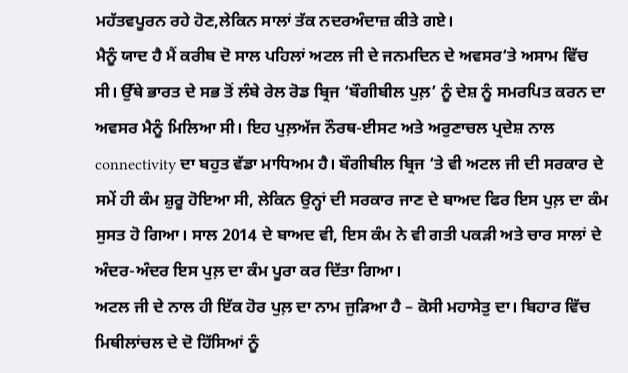ਮਹੱਤਵਪੂਰਨ ਰਹੇ ਹੋਣ,ਲੇਕਿਨ ਸਾਲਾਂ ਤੱਕ ਨਦਰਅੰਦਾਜ਼ ਕੀਤੇ ਗਏ।
ਮੈਨੂੰ ਯਾਦ ਹੈ ਮੈਂ ਕਰੀਬ ਦੋ ਸਾਲ ਪਹਿਲਾਂ ਅਟਲ ਜੀ ਦੇ ਜਨਮਦਿਨ ਦੇ ਅਵਸਰ‘ਤੇ ਅਸਾਮ ਵਿੱਚ ਸੀ। ਉੱਥੇ ਭਾਰਤ ਦੇ ਸਭ ਤੋਂ ਲੰਬੇ ਰੇਲ ਰੋਡ ਬ੍ਰਿਜ ‘ਬੌਗੀਬੀਲ ਪੁਲ਼’ ਨੂੰ ਦੇਸ਼ ਨੂੰ ਸਮਰਪਿਤ ਕਰਨ ਦਾ ਅਵਸਰ ਮੈਨੂੰ ਮਿਲਿਆ ਸੀ। ਇਹ ਪੁਲ਼ਅੱਜ ਨੌਰਥ-ਈਸਟ ਅਤੇ ਅਰੁਣਾਚਲ ਪ੍ਰਦੇਸ਼ ਨਾਲ connectivity ਦਾ ਬਹੁਤ ਵੱਡਾ ਮਾਧਿਅਮ ਹੈ। ਬੌਗੀਬੀਲ ਬ੍ਰਿਜ ‘ਤੇ ਵੀ ਅਟਲ ਜੀ ਦੀ ਸਰਕਾਰ ਦੇ ਸਮੇਂ ਹੀ ਕੰਮ ਸ਼ੁਰੂ ਹੋਇਆ ਸੀ, ਲੇਕਿਨ ਉਨ੍ਹਾਂ ਦੀ ਸਰਕਾਰ ਜਾਣ ਦੇ ਬਾਅਦ ਫਿਰ ਇਸ ਪੁਲ਼ ਦਾ ਕੰਮ ਸੁਸਤ ਹੋ ਗਿਆ। ਸਾਲ 2014 ਦੇ ਬਾਅਦ ਵੀ, ਇਸ ਕੰਮ ਨੇ ਵੀ ਗਤੀ ਪਕੜੀ ਅਤੇ ਚਾਰ ਸਾਲਾਂ ਦੇ ਅੰਦਰ-ਅੰਦਰ ਇਸ ਪੁਲ਼ ਦਾ ਕੰਮ ਪੂਰਾ ਕਰ ਦਿੱਤਾ ਗਿਆ।
ਅਟਲ ਜੀ ਦੇ ਨਾਲ ਹੀ ਇੱਕ ਹੋਰ ਪੁਲ਼ ਦਾ ਨਾਮ ਜੁੜਿਆ ਹੈ – ਕੋਸੀ ਮਹਾਸੇਤੁ ਦਾ। ਬਿਹਾਰ ਵਿੱਚ ਮਿਥੀਲਾਂਚਲ ਦੇ ਦੋ ਹਿੱਸਿਆਂ ਨੂੰ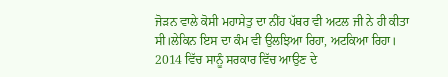ਜੋੜਨ ਵਾਲੇ ਕੋਸੀ ਮਹਾਸੇਤੁ ਦਾ ਨੀਂਹ ਪੱਥਰ ਵੀ ਅਟਲ ਜੀ ਨੇ ਹੀ ਕੀਤਾ ਸੀ।ਲੇਕਿਨ ਇਸ ਦਾ ਕੰਮ ਵੀ ਉਲਝਿਆ ਰਿਹਾ, ਅਟਕਿਆ ਰਿਹਾ।
2014 ਵਿੱਚ ਸਾਨੂੰ ਸਰਕਾਰ ਵਿੱਚ ਆਉਣ ਦੇ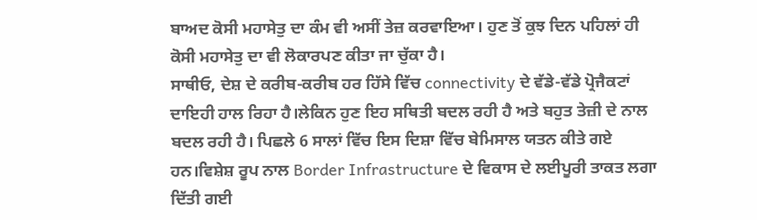ਬਾਅਦ ਕੋਸੀ ਮਹਾਸੇਤੁ ਦਾ ਕੰਮ ਵੀ ਅਸੀਂ ਤੇਜ਼ ਕਰਵਾਇਆ। ਹੁਣ ਤੋਂ ਕੁਝ ਦਿਨ ਪਹਿਲਾਂ ਹੀ ਕੋਸੀ ਮਹਾਸੇਤੁ ਦਾ ਵੀ ਲੋਕਾਰਪਣ ਕੀਤਾ ਜਾ ਚੁੱਕਾ ਹੈ।
ਸਾਥੀਓ, ਦੇਸ਼ ਦੇ ਕਰੀਬ-ਕਰੀਬ ਹਰ ਹਿੱਸੇ ਵਿੱਚ connectivity ਦੇ ਵੱਡੇ-ਵੱਡੇ ਪ੍ਰੋਜੈਕਟਾਂ ਦਾਇਹੀ ਹਾਲ ਰਿਹਾ ਹੈ।ਲੇਕਿਨ ਹੁਣ ਇਹ ਸਥਿਤੀ ਬਦਲ ਰਹੀ ਹੈ ਅਤੇ ਬਹੁਤ ਤੇਜ਼ੀ ਦੇ ਨਾਲ ਬਦਲ ਰਹੀ ਹੈ। ਪਿਛਲੇ 6 ਸਾਲਾਂ ਵਿੱਚ ਇਸ ਦਿਸ਼ਾ ਵਿੱਚ ਬੇਮਿਸਾਲ ਯਤਨ ਕੀਤੇ ਗਏ ਹਨ।ਵਿਸ਼ੇਸ਼ ਰੂਪ ਨਾਲ Border Infrastructure ਦੇ ਵਿਕਾਸ ਦੇ ਲਈਪੂਰੀ ਤਾਕਤ ਲਗਾ ਦਿੱਤੀ ਗਈ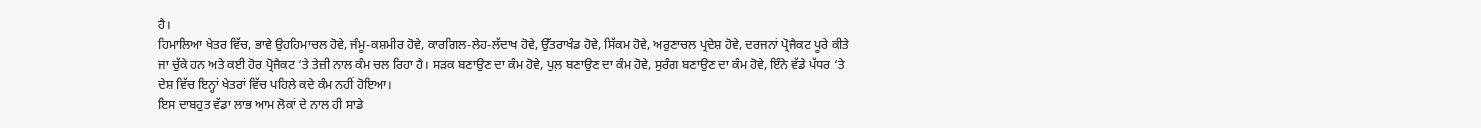ਹੈ।
ਹਿਮਾਲਿਆ ਖੇਤਰ ਵਿੱਚ, ਭਾਵੇ ਉਹਹਿਮਾਚਲ ਹੋਵੇ, ਜੰਮੂ-ਕਸ਼ਮੀਰ ਹੋਵੇ, ਕਾਰਗਿਲ-ਲੇਹ-ਲੱਦਾਖ ਹੋਵੇ, ਉੱਤਰਾਖੰਡ ਹੋਵੇ, ਸਿੱਕਮ ਹੋਵੇ, ਅਰੁਣਾਚਲ ਪ੍ਰਦੇਸ਼ ਹੋਵੇ, ਦਰਜਨਾਂ ਪ੍ਰੋਜੈਕਟ ਪੂਰੇ ਕੀਤੇ ਜਾ ਚੁੱਕੇ ਹਨ ਅਤੇ ਕਈ ਹੋਰ ਪ੍ਰੋਜੈਕਟ ‘ਤੇ ਤੇਜ਼ੀ ਨਾਲ ਕੰਮ ਚਲ ਰਿਹਾ ਹੈ। ਸੜਕ ਬਣਾਉਣ ਦਾ ਕੰਮ ਹੋਵੇ, ਪੁਲ਼ ਬਣਾਉਣ ਦਾ ਕੰਮ ਹੋਵੇ, ਸੁਰੰਗ ਬਣਾਉਣ ਦਾ ਕੰਮ ਹੋਵੇ, ਇੰਨੇ ਵੱਡੇ ਪੱਧਰ ‘ਤੇ ਦੇਸ਼ ਵਿੱਚ ਇਨ੍ਹਾਂ ਖੇਤਰਾਂ ਵਿੱਚ ਪਹਿਲੇ ਕਦੇ ਕੰਮ ਨਹੀਂ ਹੋਇਆ।
ਇਸ ਦਾਬਹੁਤ ਵੱਡਾ ਲਾਭ ਆਮ ਲੋਕਾਂ ਦੇ ਨਾਲ ਹੀ ਸਾਡੇ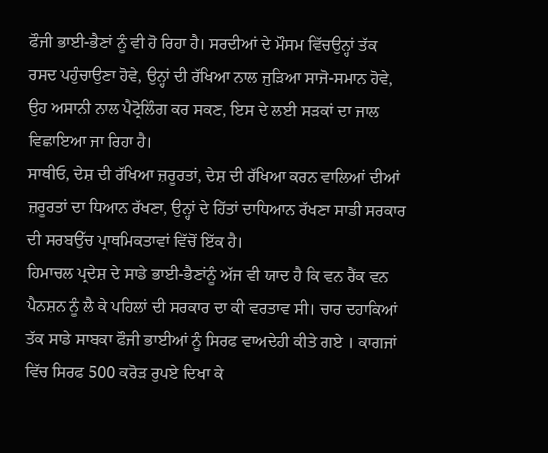ਫੌਜੀ ਭਾਈ-ਭੈਣਾਂ ਨੂੰ ਵੀ ਹੋ ਰਿਹਾ ਹੈ। ਸਰਦੀਆਂ ਦੇ ਮੌਸਮ ਵਿੱਚਉਨ੍ਹਾਂ ਤੱਕ ਰਸਦ ਪਹੁੰਚਾਉਣਾ ਹੋਵੇ, ਉਨ੍ਹਾਂ ਦੀ ਰੱਖਿਆ ਨਾਲ ਜੁੜਿਆ ਸਾਜੋ-ਸਮਾਨ ਹੋਵੇ, ਉਹ ਅਸਾਨੀ ਨਾਲ ਪੈਟ੍ਰੋਲਿੰਗ ਕਰ ਸਕਣ, ਇਸ ਦੇ ਲਈ ਸੜਕਾਂ ਦਾ ਜਾਲ ਵਿਛਾਇਆ ਜਾ ਰਿਹਾ ਹੈ।
ਸਾਥੀਓ, ਦੇਸ਼ ਦੀ ਰੱਖਿਆ ਜ਼ਰੂਰਤਾਂ, ਦੇਸ਼ ਦੀ ਰੱਖਿਆ ਕਰਨ ਵਾਲਿਆਂ ਦੀਆਂ ਜ਼ਰੂਰਤਾਂ ਦਾ ਧਿਆਨ ਰੱਖਣਾ, ਉਨ੍ਹਾਂ ਦੇ ਹਿੱਤਾਂ ਦਾਧਿਆਨ ਰੱਖਣਾ ਸਾਡੀ ਸਰਕਾਰ ਦੀ ਸਰਬਉੱਚ ਪ੍ਰਾਥਮਿਕਤਾਵਾਂ ਵਿੱਚੋਂ ਇੱਕ ਹੈ।
ਹਿਮਾਚਲ ਪ੍ਰਦੇਸ਼ ਦੇ ਸਾਡੇ ਭਾਈ-ਭੈਣਾਂਨੂੰ ਅੱਜ ਵੀ ਯਾਦ ਹੈ ਕਿ ਵਨ ਰੈਂਕ ਵਨ ਪੈਨਸ਼ਨ ਨੂੰ ਲੈ ਕੇ ਪਹਿਲਾਂ ਦੀ ਸਰਕਾਰ ਦਾ ਕੀ ਵਰਤਾਵ ਸੀ। ਚਾਰ ਦਹਾਕਿਆਂ ਤੱਕ ਸਾਡੇ ਸਾਬਕਾ ਫੌਜੀ ਭਾਈਆਂ ਨੂੰ ਸਿਰਫ ਵਾਅਦੇਹੀ ਕੀਤੇ ਗਏ । ਕਾਗਜਾਂ ਵਿੱਚ ਸਿਰਫ 500 ਕਰੋੜ ਰੁਪਏ ਦਿਖਾ ਕੇ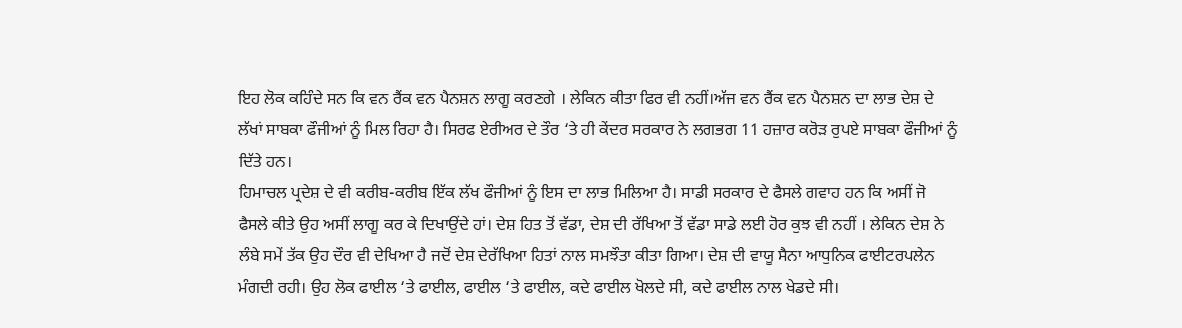ਇਹ ਲੋਕ ਕਹਿੰਦੇ ਸਨ ਕਿ ਵਨ ਰੈਂਕ ਵਨ ਪੈਨਸ਼ਨ ਲਾਗੂ ਕਰਣਗੇ । ਲੇਕਿਨ ਕੀਤਾ ਫਿਰ ਵੀ ਨਹੀਂ।ਅੱਜ ਵਨ ਰੈਂਕ ਵਨ ਪੈਨਸ਼ਨ ਦਾ ਲਾਭ ਦੇਸ਼ ਦੇ ਲੱਖਾਂ ਸਾਬਕਾ ਫੌਜੀਆਂ ਨੂੰ ਮਿਲ ਰਿਹਾ ਹੈ। ਸਿਰਫ ਏਰੀਅਰ ਦੇ ਤੌਰ ‘ਤੇ ਹੀ ਕੇਂਦਰ ਸਰਕਾਰ ਨੇ ਲਗਭਗ 11 ਹਜ਼ਾਰ ਕਰੋੜ ਰੁਪਏ ਸਾਬਕਾ ਫੌਜੀਆਂ ਨੂੰ ਦਿੱਤੇ ਹਨ।
ਹਿਮਾਚਲ ਪ੍ਰਦੇਸ਼ ਦੇ ਵੀ ਕਰੀਬ-ਕਰੀਬ ਇੱਕ ਲੱਖ ਫੌਜੀਆਂ ਨੂੰ ਇਸ ਦਾ ਲਾਭ ਮਿਲਿਆ ਹੈ। ਸਾਡੀ ਸਰਕਾਰ ਦੇ ਫੈਸਲੇ ਗਵਾਹ ਹਨ ਕਿ ਅਸੀਂ ਜੋ ਫੈਸਲੇ ਕੀਤੇ ਉਹ ਅਸੀਂ ਲਾਗੂ ਕਰ ਕੇ ਦਿਖਾਉਂਦੇ ਹਾਂ। ਦੇਸ਼ ਹਿਤ ਤੋਂ ਵੱਡਾ, ਦੇਸ਼ ਦੀ ਰੱਖਿਆ ਤੋਂ ਵੱਡਾ ਸਾਡੇ ਲਈ ਹੋਰ ਕੁਝ ਵੀ ਨਹੀਂ । ਲੇਕਿਨ ਦੇਸ਼ ਨੇ ਲੰਬੇ ਸਮੇਂ ਤੱਕ ਉਹ ਦੌਰ ਵੀ ਦੇਖਿਆ ਹੈ ਜਦੋਂ ਦੇਸ਼ ਦੇਰੱਖਿਆ ਹਿਤਾਂ ਨਾਲ ਸਮਝੌਤਾ ਕੀਤਾ ਗਿਆ। ਦੇਸ਼ ਦੀ ਵਾਯੂ ਸੈਨਾ ਆਧੁਨਿਕ ਫਾਈਟਰਪਲੇਨ ਮੰਗਦੀ ਰਹੀ। ਉਹ ਲੋਕ ਫਾਈਲ ‘ਤੇ ਫਾਈਲ, ਫਾਈਲ ‘ਤੇ ਫਾਈਲ, ਕਦੇ ਫਾਈਲ ਖੋਲਦੇ ਸੀ, ਕਦੇ ਫਾਈਲ ਨਾਲ ਖੇਡਦੇ ਸੀ।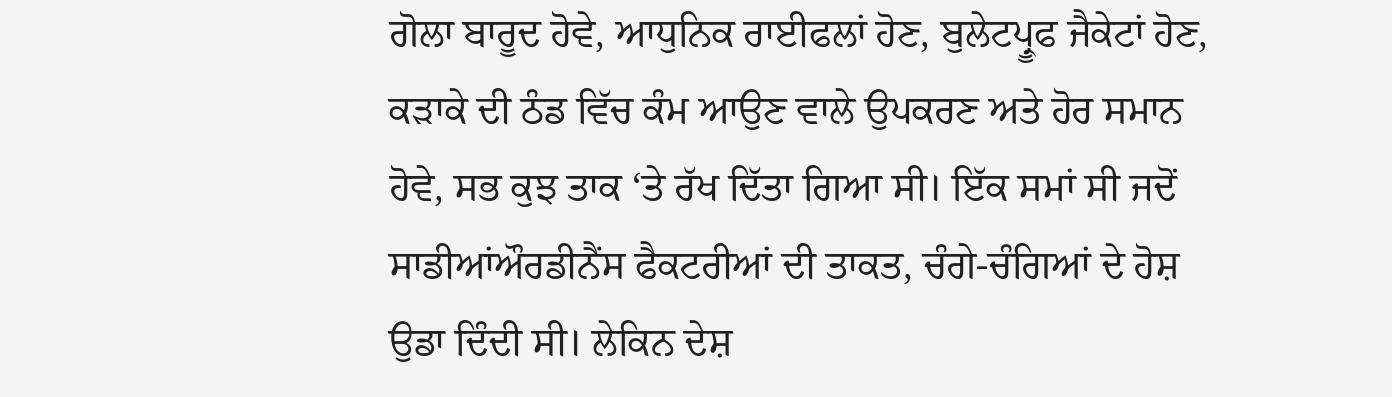ਗੋਲਾ ਬਾਰੂਦ ਹੋਵੇ, ਆਧੁਨਿਕ ਰਾਈਫਲਾਂ ਹੋਣ, ਬੁਲੇਟਪ੍ਰੂਫ ਜੈਕੇਟਾਂ ਹੋਣ, ਕੜਾਕੇ ਦੀ ਠੰਡ ਵਿੱਚ ਕੰਮ ਆਉਣ ਵਾਲੇ ਉਪਕਰਣ ਅਤੇ ਹੋਰ ਸਮਾਨ ਹੋਵੇ, ਸਭ ਕੁਝ ਤਾਕ ‘ਤੇ ਰੱਖ ਦਿੱਤਾ ਗਿਆ ਸੀ। ਇੱਕ ਸਮਾਂ ਸੀ ਜਦੋਂ ਸਾਡੀਆਂਔਰਡੀਨੈਂਸ ਫੈਕਟਰੀਆਂ ਦੀ ਤਾਕਤ, ਚੰਗੇ-ਚੰਗਿਆਂ ਦੇ ਹੋਸ਼ ਉਡਾ ਦਿੰਦੀ ਸੀ। ਲੇਕਿਨ ਦੇਸ਼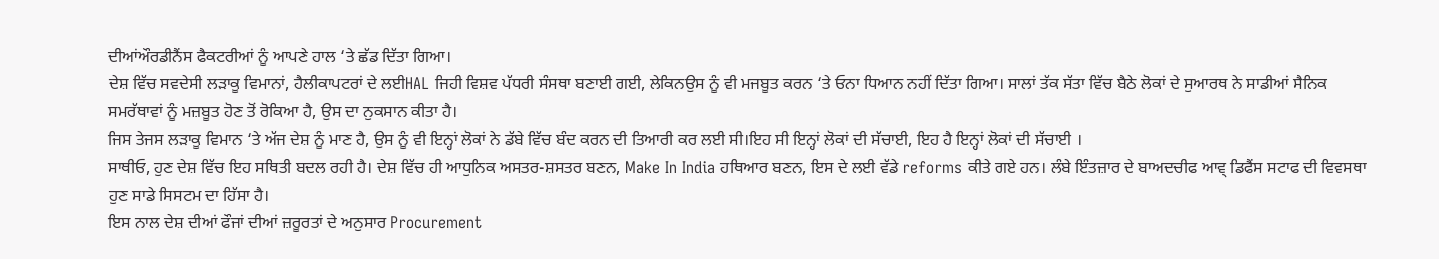ਦੀਆਂਔਰਡੀਨੈਂਸ ਫੈਕਟਰੀਆਂ ਨੂੰ ਆਪਣੇ ਹਾਲ ‘ਤੇ ਛੱਡ ਦਿੱਤਾ ਗਿਆ।
ਦੇਸ਼ ਵਿੱਚ ਸਵਦੇਸੀ ਲੜਾਕੂ ਵਿਮਾਨਾਂ, ਹੈਲੀਕਾਪਟਰਾਂ ਦੇ ਲਈHAL ਜਿਹੀ ਵਿਸ਼ਵ ਪੱਧਰੀ ਸੰਸਥਾ ਬਣਾਈ ਗਈ, ਲੇਕਿਨਉਸ ਨੂੰ ਵੀ ਮਜਬੂਤ ਕਰਨ ‘ਤੇ ਓਨਾ ਧਿਆਨ ਨਹੀਂ ਦਿੱਤਾ ਗਿਆ। ਸਾਲਾਂ ਤੱਕ ਸੱਤਾ ਵਿੱਚ ਬੈਠੇ ਲੋਕਾਂ ਦੇ ਸੁਆਰਥ ਨੇ ਸਾਡੀਆਂ ਸੈਨਿਕ ਸਮਰੱਥਾਵਾਂ ਨੂੰ ਮਜ਼ਬੂਤ ਹੋਣ ਤੋਂ ਰੋਕਿਆ ਹੈ, ਉਸ ਦਾ ਨੁਕਸਾਨ ਕੀਤਾ ਹੈ।
ਜਿਸ ਤੇਜਸ ਲੜਾਕੂ ਵਿਮਾਨ ‘ਤੇ ਅੱਜ ਦੇਸ਼ ਨੂੰ ਮਾਣ ਹੈ, ਉਸ ਨੂੰ ਵੀ ਇਨ੍ਹਾਂ ਲੋਕਾਂ ਨੇ ਡੱਬੇ ਵਿੱਚ ਬੰਦ ਕਰਨ ਦੀ ਤਿਆਰੀ ਕਰ ਲਈ ਸੀ।ਇਹ ਸੀ ਇਨ੍ਹਾਂ ਲੋਕਾਂ ਦੀ ਸੱਚਾਈ, ਇਹ ਹੈ ਇਨ੍ਹਾਂ ਲੋਕਾਂ ਦੀ ਸੱਚਾਈ ।
ਸਾਥੀਓ, ਹੁਣ ਦੇਸ਼ ਵਿੱਚ ਇਹ ਸਥਿਤੀ ਬਦਲ ਰਹੀ ਹੈ। ਦੇਸ਼ ਵਿੱਚ ਹੀ ਆਧੁਨਿਕ ਅਸਤਰ-ਸ਼ਸਤਰ ਬਣਨ, Make In India ਹਥਿਆਰ ਬਣਨ, ਇਸ ਦੇ ਲਈ ਵੱਡੇ reforms ਕੀਤੇ ਗਏ ਹਨ। ਲੰਬੇ ਇੰਤਜ਼ਾਰ ਦੇ ਬਾਅਦਚੀਫ ਆਵ੍ ਡਿਫੈਂਸ ਸਟਾਫ ਦੀ ਵਿਵਸਥਾ ਹੁਣ ਸਾਡੇ ਸਿਸਟਮ ਦਾ ਹਿੱਸਾ ਹੈ।
ਇਸ ਨਾਲ ਦੇਸ਼ ਦੀਆਂ ਫੌਜਾਂ ਦੀਆਂ ਜ਼ਰੂਰਤਾਂ ਦੇ ਅਨੁਸਾਰ Procurement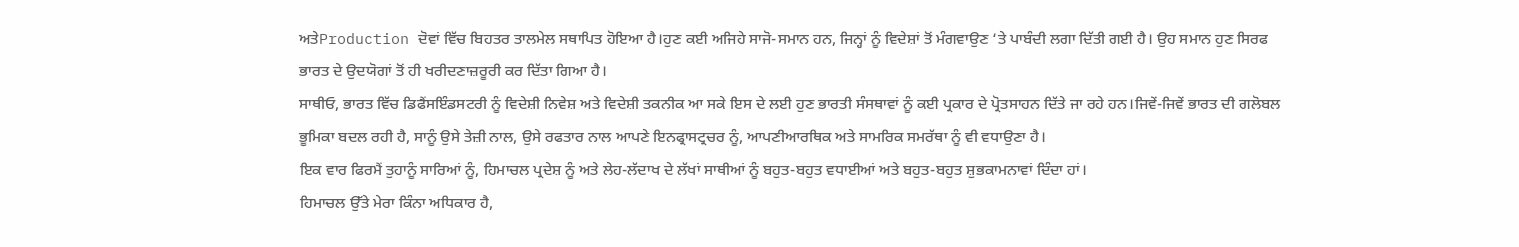ਅਤੇProduction ਦੋਵਾਂ ਵਿੱਚ ਬਿਹਤਰ ਤਾਲਮੇਲ ਸਥਾਪਿਤ ਹੋਇਆ ਹੈ।ਹੁਣ ਕਈ ਅਜਿਹੇ ਸਾਜੋ-ਸਮਾਨ ਹਨ, ਜਿਨ੍ਹਾਂ ਨੂੰ ਵਿਦੇਸ਼ਾਂ ਤੋਂ ਮੰਗਵਾਉਣ ‘ਤੇ ਪਾਬੰਦੀ ਲਗਾ ਦਿੱਤੀ ਗਈ ਹੈ। ਉਹ ਸਮਾਨ ਹੁਣ ਸਿਰਫ ਭਾਰਤ ਦੇ ਉਦਯੋਗਾਂ ਤੋਂ ਹੀ ਖਰੀਦਣਾਜ਼ਰੂਰੀ ਕਰ ਦਿੱਤਾ ਗਿਆ ਹੈ।
ਸਾਥੀਓ, ਭਾਰਤ ਵਿੱਚ ਡਿਫੈਂਸਇੰਡਸਟਰੀ ਨੂੰ ਵਿਦੇਸ਼ੀ ਨਿਵੇਸ਼ ਅਤੇ ਵਿਦੇਸ਼ੀ ਤਕਨੀਕ ਆ ਸਕੇ ਇਸ ਦੇ ਲਈ ਹੁਣ ਭਾਰਤੀ ਸੰਸਥਾਵਾਂ ਨੂੰ ਕਈ ਪ੍ਰਕਾਰ ਦੇ ਪ੍ਰੋਤਸਾਹਨ ਦਿੱਤੇ ਜਾ ਰਹੇ ਹਨ।ਜਿਵੇਂ-ਜਿਵੇਂ ਭਾਰਤ ਦੀ ਗਲੋਬਲ ਭੂਮਿਕਾ ਬਦਲ ਰਹੀ ਹੈ, ਸਾਨੂੰ ਉਸੇ ਤੇਜ਼ੀ ਨਾਲ, ਉਸੇ ਰਫਤਾਰ ਨਾਲ ਆਪਣੇ ਇਨਫ੍ਰਾਸਟ੍ਰਚਰ ਨੂੰ, ਆਪਣੀਆਰਥਿਕ ਅਤੇ ਸਾਮਰਿਕ ਸਮਰੱਥਾ ਨੂੰ ਵੀ ਵਧਾਉਣਾ ਹੈ।
ਇਕ ਵਾਰ ਫਿਰਮੈਂ ਤੁਹਾਨੂੰ ਸਾਰਿਆਂ ਨੂੰ, ਹਿਮਾਚਲ ਪ੍ਰਦੇਸ਼ ਨੂੰ ਅਤੇ ਲੇਹ-ਲੱਦਾਖ ਦੇ ਲੱਖਾਂ ਸਾਥੀਆਂ ਨੂੰ ਬਹੁਤ-ਬਹੁਤ ਵਧਾਈਆਂ ਅਤੇ ਬਹੁਤ-ਬਹੁਤ ਸ਼ੁਭਕਾਮਨਾਵਾਂ ਦਿੰਦਾ ਹਾਂ।
ਹਿਮਾਚਲ ਉੱਤੇ ਮੇਰਾ ਕਿੰਨਾ ਅਧਿਕਾਰ ਹੈ,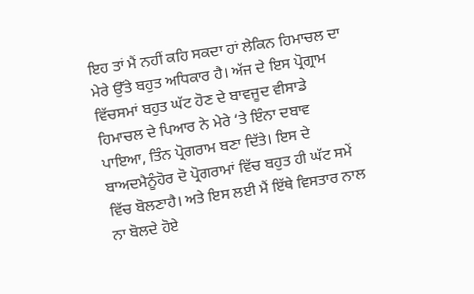ਇਹ ਤਾਂ ਮੈਂ ਨਹੀਂ ਕਹਿ ਸਕਦਾ ਹਾਂ ਲੇਕਿਨ ਹਿਮਾਚਲ ਦਾ ਮੇਰੇ ਉੱਤੇ ਬਹੁਤ ਅਧਿਕਾਰ ਹੈ। ਅੱਜ ਦੇ ਇਸ ਪ੍ਰੋਗ੍ਰਾਮ ਵਿੱਚਸਮਾਂ ਬਹੁਤ ਘੱਟ ਹੋਣ ਦੇ ਬਾਵਜੂਦ ਵੀਸਾਡੇ ਹਿਮਾਚਲ ਦੇ ਪਿਆਰ ਨੇ ਮੇਰੇ ‘ਤੇ ਇੰਨਾ ਦਬਾਵ ਪਾਇਆ, ਤਿੰਨ ਪ੍ਰੋਗਰਾਮ ਬਣਾ ਦਿੱਤੇ। ਇਸ ਦੇ ਬਾਅਦਮੈਨੂੰਹੋਰ ਦੋ ਪ੍ਰੋਗਰਾਮਾਂ ਵਿੱਚ ਬਹੁਤ ਹੀ ਘੱਟ ਸਮੇਂ ਵਿੱਚ ਬੋਲਣਾਹੈ। ਅਤੇ ਇਸ ਲਈ ਮੈਂ ਇੱਥੇ ਵਿਸਤਾਰ ਨਾਲ ਨਾ ਬੋਲਦੇ ਹੋਏ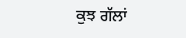ਕੁਝ ਗੱਲਾਂ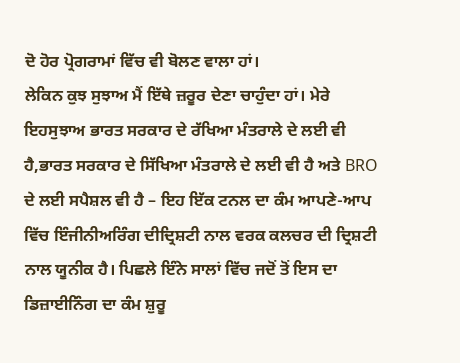ਦੋ ਹੋਰ ਪ੍ਰੋਗਰਾਮਾਂ ਵਿੱਚ ਵੀ ਬੋਲਣ ਵਾਲਾ ਹਾਂ।
ਲੇਕਿਨ ਕੁਝ ਸੁਝਾਅ ਮੈਂ ਇੱਥੇ ਜ਼ਰੂਰ ਦੇਣਾ ਚਾਹੁੰਦਾ ਹਾਂ। ਮੇਰੇ ਇਹਸੁਝਾਅ ਭਾਰਤ ਸਰਕਾਰ ਦੇ ਰੱਖਿਆ ਮੰਤਰਾਲੇ ਦੇ ਲਈ ਵੀ ਹੈ,ਭਾਰਤ ਸਰਕਾਰ ਦੇ ਸਿੱਖਿਆ ਮੰਤਰਾਲੇ ਦੇ ਲਈ ਵੀ ਹੈ ਅਤੇ BRO ਦੇ ਲਈ ਸਪੈਸ਼ਲ ਵੀ ਹੈ – ਇਹ ਇੱਕ ਟਨਲ ਦਾ ਕੰਮ ਆਪਣੇ-ਆਪ ਵਿੱਚ ਇੰਜੀਨੀਅਰਿੰਗ ਦੀਦ੍ਰਿਸ਼ਟੀ ਨਾਲ ਵਰਕ ਕਲਚਰ ਦੀ ਦ੍ਰਿਸ਼ਟੀ ਨਾਲ ਯੂਨੀਕ ਹੈ। ਪਿਛਲੇ ਇੰਨੇ ਸਾਲਾਂ ਵਿੱਚ ਜਦੋਂ ਤੋਂ ਇਸ ਦਾ ਡਿਜ਼ਾਈਨਿੰਗ ਦਾ ਕੰਮ ਸ਼ੁਰੂ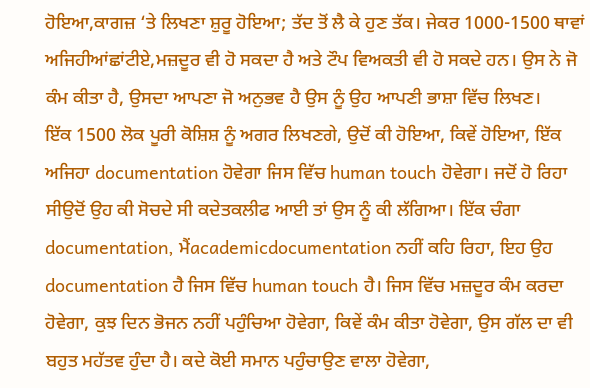ਹੋਇਆ,ਕਾਗਜ਼ ‘ਤੇ ਲਿਖਣਾ ਸ਼ੁਰੂ ਹੋਇਆ; ਤੱਦ ਤੋਂ ਲੈ ਕੇ ਹੁਣ ਤੱਕ। ਜੇਕਰ 1000-1500 ਥਾਵਾਂ ਅਜਿਹੀਆਂਛਾਂਟੀਏ,ਮਜ਼ਦੂਰ ਵੀ ਹੋ ਸਕਦਾ ਹੈ ਅਤੇ ਟੌਪ ਵਿਅਕਤੀ ਵੀ ਹੋ ਸਕਦੇ ਹਨ। ਉਸ ਨੇ ਜੋ ਕੰਮ ਕੀਤਾ ਹੈ, ਉਸਦਾ ਆਪਣਾ ਜੋ ਅਨੁਭਵ ਹੈ ਉਸ ਨੂੰ ਉਹ ਆਪਣੀ ਭਾਸ਼ਾ ਵਿੱਚ ਲਿਖਣ।
ਇੱਕ 1500 ਲੋਕ ਪੂਰੀ ਕੋਸ਼ਿਸ਼ ਨੂੰ ਅਗਰ ਲਿਖਣਗੇ, ਉਦੋਂ ਕੀ ਹੋਇਆ, ਕਿਵੇਂ ਹੋਇਆ, ਇੱਕ ਅਜਿਹਾ documentation ਹੋਵੇਗਾ ਜਿਸ ਵਿੱਚ human touch ਹੋਵੇਗਾ। ਜਦੋਂ ਹੋ ਰਿਹਾ ਸੀਉਦੋਂ ਉਹ ਕੀ ਸੋਚਦੇ ਸੀ ਕਦੇਤਕਲੀਫ ਆਈ ਤਾਂ ਉਸ ਨੂੰ ਕੀ ਲੱਗਿਆ। ਇੱਕ ਚੰਗਾ documentation, ਮੈਂacademicdocumentation ਨਹੀਂ ਕਹਿ ਰਿਹਾ, ਇਹ ਉਹ documentation ਹੈ ਜਿਸ ਵਿੱਚ human touch ਹੈ। ਜਿਸ ਵਿੱਚ ਮਜ਼ਦੂਰ ਕੰਮ ਕਰਦਾ ਹੋਵੇਗਾ, ਕੁਝ ਦਿਨ ਭੋਜਨ ਨਹੀਂ ਪਹੁੰਚਿਆ ਹੋਵੇਗਾ, ਕਿਵੇਂ ਕੰਮ ਕੀਤਾ ਹੋਵੇਗਾ, ਉਸ ਗੱਲ ਦਾ ਵੀ ਬਹੁਤ ਮਹੱਤਵ ਹੁੰਦਾ ਹੈ। ਕਦੇ ਕੋਈ ਸਮਾਨ ਪਹੁੰਚਾਉਣ ਵਾਲਾ ਹੋਵੇਗਾ,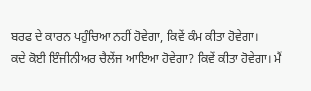ਬਰਫ ਦੇ ਕਾਰਨ ਪਹੁੰਚਿਆ ਨਹੀਂ ਹੋਵੇਗਾ, ਕਿਵੇਂ ਕੰਮ ਕੀਤਾ ਹੋਵੇਗਾ।
ਕਦੇ ਕੋਈ ਇੰਜੀਨੀਅਰ ਚੈਲੇਂਜ ਆਇਆ ਹੋਵੇਗਾ? ਕਿਵੇਂ ਕੀਤਾ ਹੋਵੇਗਾ। ਮੈਂ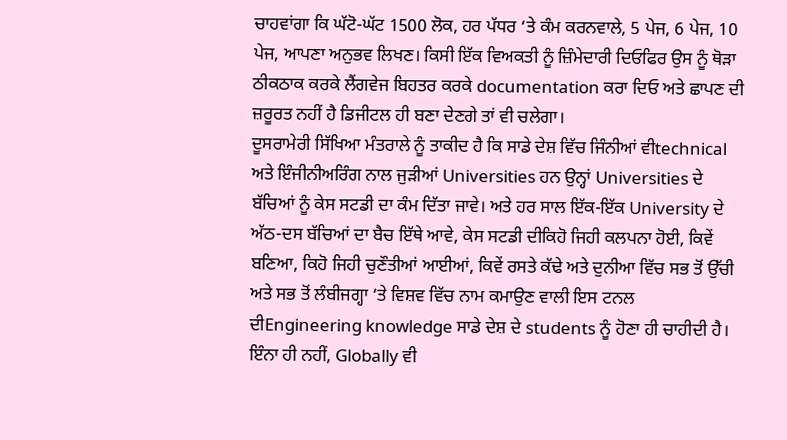ਚਾਹਵਾਂਗਾ ਕਿ ਘੱਟੋ-ਘੱਟ 1500 ਲੋਕ, ਹਰ ਪੱਧਰ ‘ਤੇ ਕੰਮ ਕਰਨਵਾਲੇ, 5 ਪੇਜ, 6 ਪੇਜ, 10 ਪੇਜ, ਆਪਣਾ ਅਨੁਭਵ ਲਿਖਣ। ਕਿਸੀ ਇੱਕ ਵਿਅਕਤੀ ਨੂੰ ਜ਼ਿੰਮੇਦਾਰੀ ਦਿਓਫਿਰ ਉਸ ਨੂੰ ਥੋੜਾ ਠੀਕਠਾਕ ਕਰਕੇ ਲੈਂਗਵੇਜ ਬਿਹਤਰ ਕਰਕੇ documentation ਕਰਾ ਦਿਓ ਅਤੇ ਛਾਪਣ ਦੀ ਜ਼ਰੂਰਤ ਨਹੀਂ ਹੈ ਡਿਜੀਟਲ ਹੀ ਬਣਾ ਦੇਣਗੇ ਤਾਂ ਵੀ ਚਲੇਗਾ।
ਦੂਸਰਾਮੇਰੀ ਸਿੱਖਿਆ ਮੰਤਰਾਲੇ ਨੂੰ ਤਾਕੀਦ ਹੈ ਕਿ ਸਾਡੇ ਦੇਸ਼ ਵਿੱਚ ਜਿੰਨੀਆਂ ਵੀtechnical ਅਤੇ ਇੰਜੀਨੀਅਰਿੰਗ ਨਾਲ ਜੁੜੀਆਂ Universities ਹਨ ਉਨ੍ਹਾਂ Universities ਦੇ ਬੱਚਿਆਂ ਨੂੰ ਕੇਸ ਸਟਡੀ ਦਾ ਕੰਮ ਦਿੱਤਾ ਜਾਵੇ। ਅਤੇ ਹਰ ਸਾਲ ਇੱਕ-ਇੱਕ University ਦੇ ਅੱਠ-ਦਸ ਬੱਚਿਆਂ ਦਾ ਬੈਚ ਇੱਥੇ ਆਵੇ, ਕੇਸ ਸਟਡੀ ਦੀਕਿਹੋ ਜਿਹੀ ਕਲਪਨਾ ਹੋਈ, ਕਿਵੇਂ ਬਣਿਆ, ਕਿਹੋ ਜਿਹੀ ਚੁਣੌਤੀਆਂ ਆਈਆਂ, ਕਿਵੇਂ ਰਸਤੇ ਕੱਢੇ ਅਤੇ ਦੁਨੀਆ ਵਿੱਚ ਸਭ ਤੋਂ ਉੱਚੀ ਅਤੇ ਸਭ ਤੋਂ ਲੰਬੀਜਗ੍ਹਾ ‘ਤੇ ਵਿਸ਼ਵ ਵਿੱਚ ਨਾਮ ਕਮਾਉਣ ਵਾਲੀ ਇਸ ਟਨਲ ਦੀEngineering knowledge ਸਾਡੇ ਦੇਸ਼ ਦੇ students ਨੂੰ ਹੋਣਾ ਹੀ ਚਾਹੀਦੀ ਹੈ।
ਇੰਨਾ ਹੀ ਨਹੀਂ, Globally ਵੀ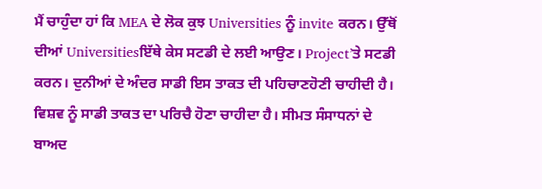ਮੈਂ ਚਾਹੁੰਦਾ ਹਾਂ ਕਿ MEA ਦੇ ਲੋਕ ਕੁਝ Universities ਨੂੰ invite ਕਰਨ। ਉੱਥੋਂ ਦੀਆਂ Universitiesਇੱਥੇ ਕੇਸ ਸਟਡੀ ਦੇ ਲਈ ਆਉਣ। Project’ਤੇ ਸਟਡੀ ਕਰਨ। ਦੁਨੀਆਂ ਦੇ ਅੰਦਰ ਸਾਡੀ ਇਸ ਤਾਕਤ ਦੀ ਪਹਿਚਾਣਹੋਣੀ ਚਾਹੀਦੀ ਹੈ। ਵਿਸ਼ਵ ਨੂੰ ਸਾਡੀ ਤਾਕਤ ਦਾ ਪਰਿਚੈ ਹੋਣਾ ਚਾਹੀਦਾ ਹੈ। ਸੀਮਤ ਸੰਸਾਧਨਾਂ ਦੇ ਬਾਅਦ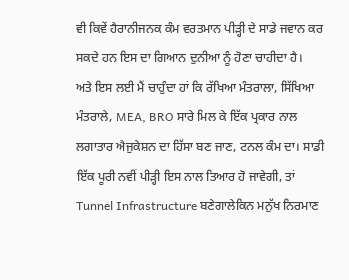ਵੀ ਕਿਵੇਂ ਹੈਰਾਨੀਜਨਕ ਕੰਮ ਵਰਤਮਾਨ ਪੀੜ੍ਹੀ ਦੇ ਸਾਡੇ ਜਵਾਨ ਕਰ ਸਕਦੇ ਹਨ ਇਸ ਦਾ ਗਿਆਨ ਦੁਨੀਆ ਨੂੰ ਹੋਣਾ ਚਾਹੀਦਾ ਹੈ।
ਅਤੇ ਇਸ ਲਈ ਮੈਂ ਚਾਹੁੰਦਾ ਹਾਂ ਕਿ ਰੱਖਿਆ ਮੰਤਰਾਲਾ, ਸਿੱਖਿਆ ਮੰਤਰਾਲੇ, MEA, BRO ਸਾਰੇ ਮਿਲ ਕੇ ਇੱਕ ਪ੍ਰਕਾਰ ਨਾਲ ਲਗਾਤਾਰ ਐਜੁਕੇਸ਼ਨ ਦਾ ਹਿੱਸਾ ਬਣ ਜਾਣ, ਟਨਲ ਕੰਮ ਦਾ। ਸਾਡੀ ਇੱਕ ਪੂਰੀ ਨਵੀਂ ਪੀੜ੍ਹੀ ਇਸ ਨਾਲ ਤਿਆਰ ਹੋ ਜਾਵੇਗੀ, ਤਾਂ Tunnel Infrastructure ਬਣੇਗਾਲੇਕਿਨ ਮਨੁੱਖ ਨਿਰਮਾਣ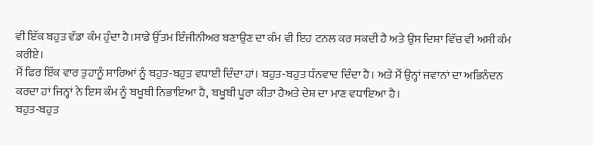ਵੀ ਇੱਕ ਬਹੁਤ ਵੱਡਾ ਕੰਮ ਹੁੰਦਾ ਹੈ।ਸਾਡੇ ਉੱਤਮ ਇੰਜੀਨੀਅਰ ਬਣਾਉਣ ਦਾ ਕੰਮ ਵੀ ਇਹ ਟਨਲ ਕਰ ਸਕਦੀ ਹੈ ਅਤੇ ਉਸ ਦਿਸ਼ਾ ਵਿੱਚ ਵੀ ਅਸੀ ਕੰਮ ਕਰੀਏ।
ਮੈਂ ਫਿਰ ਇੱਕ ਵਾਰ ਤੁਹਾਨੂੰ ਸਾਰਿਆਂ ਨੂੰ ਬਹੁਤ-ਬਹੁਤ ਵਧਾਈ ਦਿੰਦਾ ਹਾਂ। ਬਹੁਤ-ਬਹੁਤ ਧੰਨਵਾਦ ਦਿੰਦਾ ਹੈ। ਅਤੇ ਮੈਂ ਉਨ੍ਹਾਂ ਜਵਾਨਾਂ ਦਾ ਅਭਿਨੰਦਨ ਕਰਦਾ ਹਾਂ ਜਿਨ੍ਹਾਂ ਨੇ ਇਸ ਕੰਮ ਨੂੰ ਬਖੂਬੀ ਨਿਭਾਇਆ ਹੈ, ਬਖੂਬੀ ਪੂਰਾ ਕੀਤਾ ਹੈਅਤੇ ਦੇਸ਼ ਦਾ ਮਾਣ ਵਧਾਇਆ ਹੈ।
ਬਹੁਤ-ਬਹੁਤ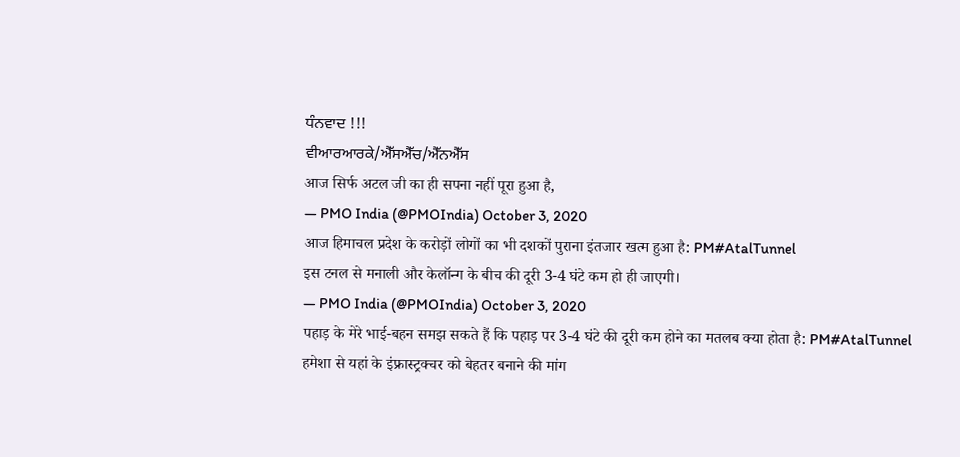ਧੰਨਵਾਦ !!!
ਵੀਆਰਆਰਕੇ/ਐੱਸਐੱਚ/ਐੱਨਐੱਸ
आज सिर्फ अटल जी का ही सपना नहीं पूरा हुआ है,
— PMO India (@PMOIndia) October 3, 2020
आज हिमाचल प्रदेश के करोड़ों लोगों का भी दशकों पुराना इंतजार खत्म हुआ है: PM#AtalTunnel
इस टनल से मनाली और केलॉन्ग के बीच की दूरी 3-4 घंटे कम हो ही जाएगी।
— PMO India (@PMOIndia) October 3, 2020
पहाड़ के मेरे भाई-बहन समझ सकते हैं कि पहाड़ पर 3-4 घंटे की दूरी कम होने का मतलब क्या होता है: PM#AtalTunnel
हमेशा से यहां के इंफ्रास्ट्रक्चर को बेहतर बनाने की मांग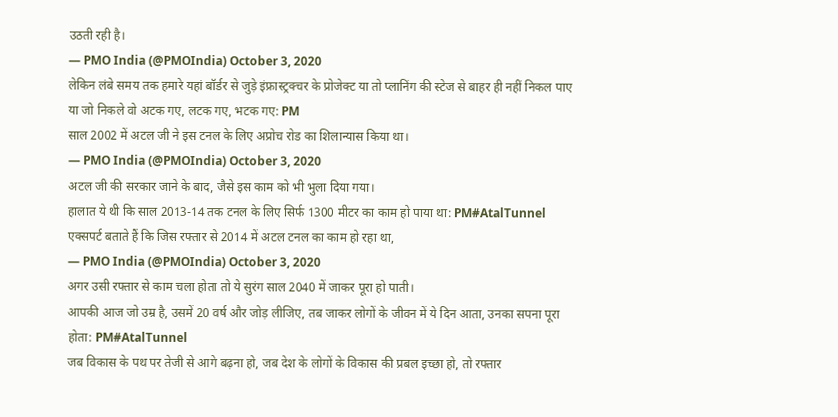उठती रही है।
— PMO India (@PMOIndia) October 3, 2020
लेकिन लंबे समय तक हमारे यहां बॉर्डर से जुड़े इंफ्रास्ट्रक्चर के प्रोजेक्ट या तो प्लानिंग की स्टेज से बाहर ही नहीं निकल पाए या जो निकले वो अटक गए, लटक गए, भटक गए: PM
साल 2002 में अटल जी ने इस टनल के लिए अप्रोच रोड का शिलान्यास किया था।
— PMO India (@PMOIndia) October 3, 2020
अटल जी की सरकार जाने के बाद, जैसे इस काम को भी भुला दिया गया।
हालात ये थी कि साल 2013-14 तक टनल के लिए सिर्फ 1300 मीटर का काम हो पाया था: PM#AtalTunnel
एक्सपर्ट बताते हैं कि जिस रफ्तार से 2014 में अटल टनल का काम हो रहा था,
— PMO India (@PMOIndia) October 3, 2020
अगर उसी रफ्तार से काम चला होता तो ये सुरंग साल 2040 में जाकर पूरा हो पाती।
आपकी आज जो उम्र है, उसमें 20 वर्ष और जोड़ लीजिए, तब जाकर लोगों के जीवन में ये दिन आता, उनका सपना पूरा होता: PM#AtalTunnel
जब विकास के पथ पर तेजी से आगे बढ़ना हो, जब देश के लोगों के विकास की प्रबल इच्छा हो, तो रफ्तार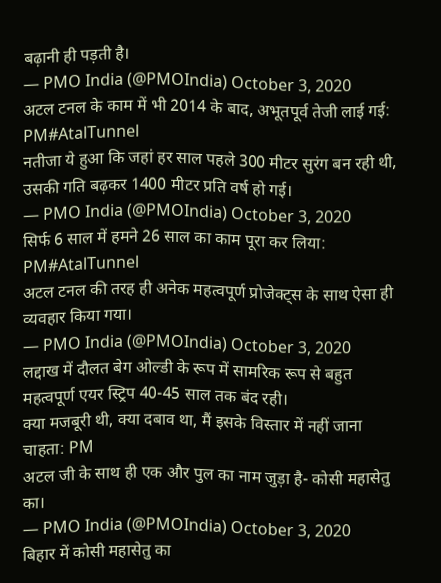बढ़ानी ही पड़ती है।
— PMO India (@PMOIndia) October 3, 2020
अटल टनल के काम में भी 2014 के बाद, अभूतपूर्व तेजी लाई गई: PM#AtalTunnel
नतीजा ये हुआ कि जहां हर साल पहले 300 मीटर सुरंग बन रही थी, उसकी गति बढ़कर 1400 मीटर प्रति वर्ष हो गई।
— PMO India (@PMOIndia) October 3, 2020
सिर्फ 6 साल में हमने 26 साल का काम पूरा कर लिया: PM#AtalTunnel
अटल टनल की तरह ही अनेक महत्वपूर्ण प्रोजेक्ट्स के साथ ऐसा ही व्यवहार किया गया।
— PMO India (@PMOIndia) October 3, 2020
लद्दाख में दौलत बेग ओल्डी के रूप में सामरिक रूप से बहुत महत्वपूर्ण एयर स्ट्रिप 40-45 साल तक बंद रही।
क्या मजबूरी थी, क्या दबाव था, मैं इसके विस्तार में नहीं जाना चाहता: PM
अटल जी के साथ ही एक और पुल का नाम जुड़ा है- कोसी महासेतु का।
— PMO India (@PMOIndia) October 3, 2020
बिहार में कोसी महासेतु का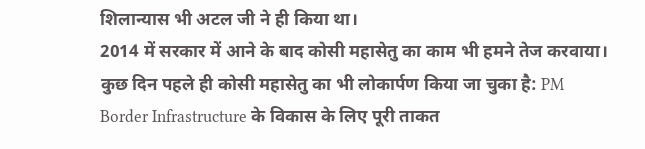शिलान्यास भी अटल जी ने ही किया था।
2014 में सरकार में आने के बाद कोसी महासेतु का काम भी हमने तेज करवाया।
कुछ दिन पहले ही कोसी महासेतु का भी लोकार्पण किया जा चुका है: PM
Border Infrastructure के विकास के लिए पूरी ताकत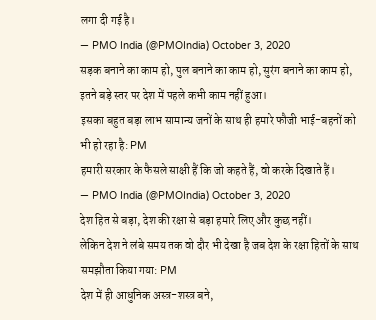लगा दी गई है।
— PMO India (@PMOIndia) October 3, 2020
सड़क बनाने का काम हो, पुल बनाने का काम हो, सुरंग बनाने का काम हो, इतने बड़े स्तर पर देश में पहले कभी काम नहीं हुआ।
इसका बहुत बड़ा लाभ सामान्य जनों के साथ ही हमारे फौजी भाई-बहनों को भी हो रहा है: PM
हमारी सरकार के फैसले साक्षी हैं कि जो कहते हैं, वो करके दिखाते हैं।
— PMO India (@PMOIndia) October 3, 2020
देश हित से बड़ा, देश की रक्षा से बड़ा हमारे लिए और कुछ नहीं।
लेकिन देश ने लंबे समय तक वो दौर भी देखा है जब देश के रक्षा हितों के साथ समझौता किया गया: PM
देश में ही आधुनिक अस्त्र-शस्त्र बने,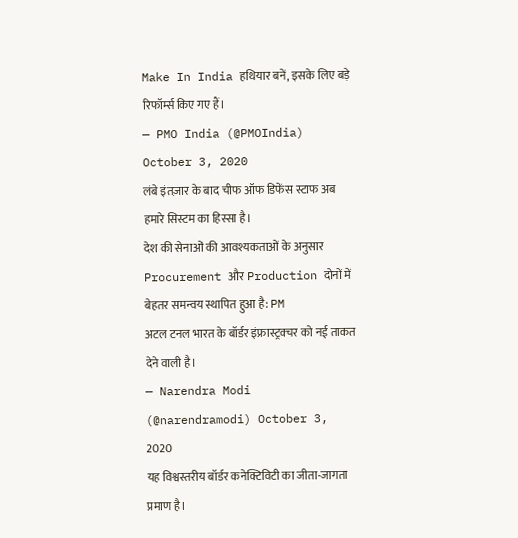Make In India हथियार बनें, इसके लिए बड़े रिफॉर्म्स किए गए हैं।
— PMO India (@PMOIndia) October 3, 2020
लंबे इंतज़ार के बाद चीफ ऑफ डिफेंस स्टाफ अब हमारे सिस्टम का हिस्सा है।
देश की सेनाओं की आवश्यकताओं के अनुसार Procurement और Production दोनों में बेहतर समन्वय स्थापित हुआ है: PM
अटल टनल भारत के बॉर्डर इंफ्रास्ट्रक्चर को नई ताकत देने वाली है।
— Narendra Modi (@narendramodi) October 3, 2020
यह विश्वस्तरीय बॉर्डर कनेक्टिविटी का जीता-जागता प्रमाण है।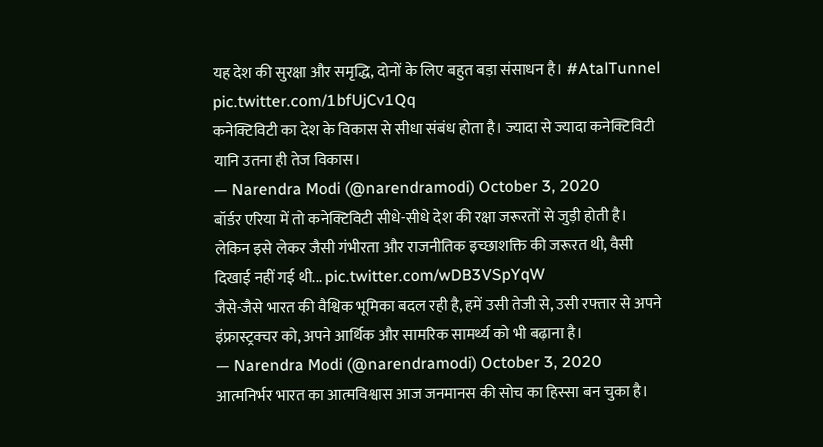यह देश की सुरक्षा और समृद्धि, दोनों के लिए बहुत बड़ा संसाधन है। #AtalTunnel pic.twitter.com/1bfUjCv1Qq
कनेक्टिविटी का देश के विकास से सीधा संबंध होता है। ज्यादा से ज्यादा कनेक्टिविटी यानि उतना ही तेज विकास।
— Narendra Modi (@narendramodi) October 3, 2020
बॉर्डर एरिया में तो कनेक्टिविटी सीधे-सीधे देश की रक्षा जरूरतों से जुड़ी होती है।
लेकिन इसे लेकर जैसी गंभीरता और राजनीतिक इच्छाशक्ति की जरूरत थी, वैसी दिखाई नहीं गई थी... pic.twitter.com/wDB3VSpYqW
जैसे-जैसे भारत की वैश्विक भूमिका बदल रही है, हमें उसी तेजी से, उसी रफ्तार से अपने इंफ्रास्ट्रक्चर को, अपने आर्थिक और सामरिक सामर्थ्य को भी बढ़ाना है।
— Narendra Modi (@narendramodi) October 3, 2020
आत्मनिर्भर भारत का आत्मविश्वास आज जनमानस की सोच का हिस्सा बन चुका है।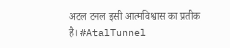अटल टनल इसी आत्मविश्वास का प्रतीक है। #AtalTunnel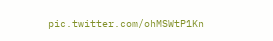pic.twitter.com/ohMSWtP1Kn